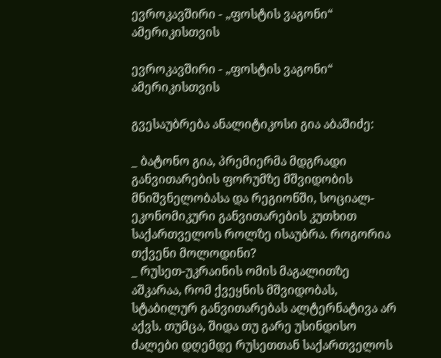ევროკავშირი - „ფოსტის ვაგონი“ ამერიკისთვის

ევროკავშირი - „ფოსტის ვაგონი“ ამერიკისთვის

გვესაუბრება ანალიტიკოსი გია აბაშიძე:

_ ბატონო გია, პრემიერმა მდგრადი განვითარების ფორუმზე მშვიდობის მნიშვნელობასა და რეგიონში, სოციალ-ეკონომიკური განვითარების კუთხით საქართველოს როლზე ისაუბრა. როგორია თქვენი მოლოდინი?
_ რუსეთ-უკრაინის ომის მაგალითზე აშკარაა, რომ ქვეყნის მშვიდობას, სტაბილურ განვითარებას ალტერნატივა არ აქვს. თუმცა, შიდა თუ გარე უსინდისო ძალები დღემდე რუსეთთან საქართველოს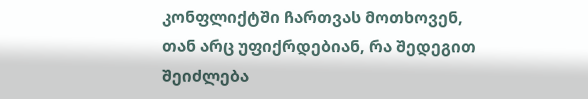კონფლიქტში ჩართვას მოთხოვენ, თან არც უფიქრდებიან, რა შედეგით შეიძლება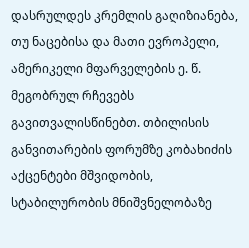დასრულდეს კრემლის გაღიზიანება, თუ ნაცებისა და მათი ევროპელი, ამერიკელი მფარველების ე. წ. მეგობრულ რჩევებს გავითვალისწინებთ. თბილისის განვითარების ფორუმზე კობახიძის აქცენტები მშვიდობის, სტაბილურობის მნიშვნელობაზე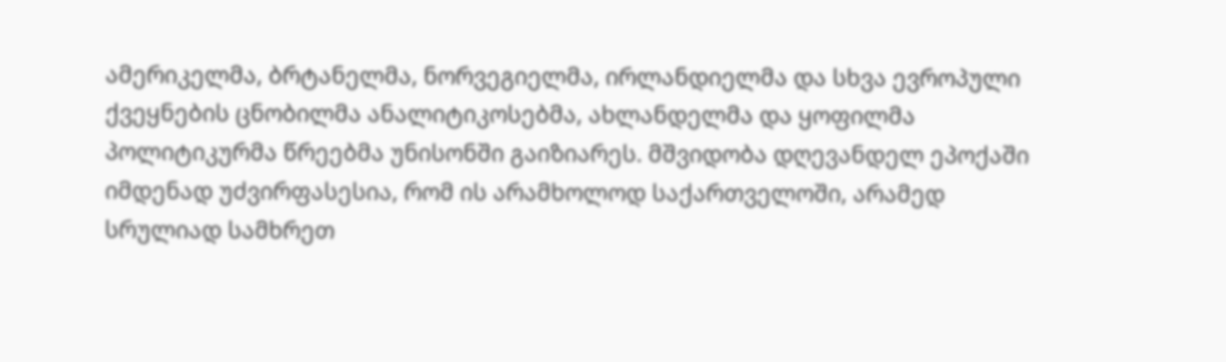ამერიკელმა, ბრტანელმა, ნორვეგიელმა, ირლანდიელმა და სხვა ევროპული ქვეყნების ცნობილმა ანალიტიკოსებმა, ახლანდელმა და ყოფილმა პოლიტიკურმა წრეებმა უნისონში გაიზიარეს. მშვიდობა დღევანდელ ეპოქაში იმდენად უძვირფასესია, რომ ის არამხოლოდ საქართველოში, არამედ სრულიად სამხრეთ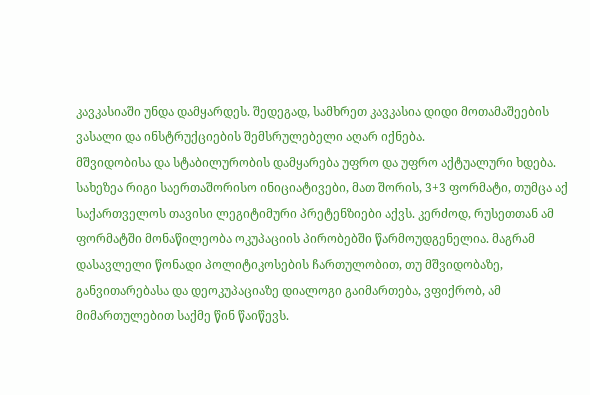კავკასიაში უნდა დამყარდეს. შედეგად, სამხრეთ კავკასია დიდი მოთამაშეების ვასალი და ინსტრუქციების შემსრულებელი აღარ იქნება.
მშვიდობისა და სტაბილურობის დამყარება უფრო და უფრო აქტუალური ხდება. სახეზეა რიგი საერთაშორისო ინიციატივები, მათ შორის, 3+3 ფორმატი, თუმცა აქ საქართველოს თავისი ლეგიტიმური პრეტენზიები აქვს. კერძოდ, რუსეთთან ამ ფორმატში მონაწილეობა ოკუპაციის პირობებში წარმოუდგენელია. მაგრამ დასავლელი წონადი პოლიტიკოსების ჩართულობით, თუ მშვიდობაზე, განვითარებასა და დეოკუპაციაზე დიალოგი გაიმართება, ვფიქრობ, ამ მიმართულებით საქმე წინ წაიწევს.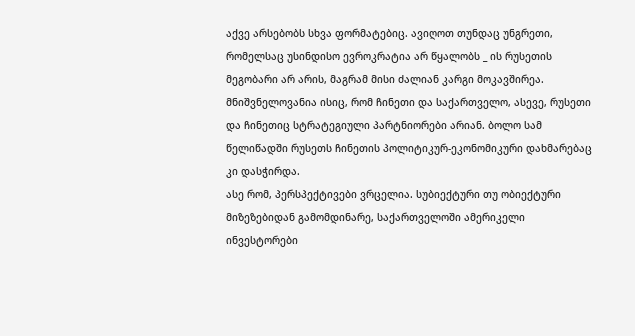აქვე არსებობს სხვა ფორმატებიც. ავიღოთ თუნდაც უნგრეთი, რომელსაც უსინდისო ევროკრატია არ წყალობს _ ის რუსეთის მეგობარი არ არის, მაგრამ მისი ძალიან კარგი მოკავშირეა. მნიშვნელოვანია ისიც, რომ ჩინეთი და საქართველო, ასევე, რუსეთი და ჩინეთიც სტრატეგიული პარტნიორები არიან. ბოლო სამ წელიწადში რუსეთს ჩინეთის პოლიტიკურ-ეკონომიკური დახმარებაც კი დასჭირდა.
ასე რომ, პერსპექტივები ვრცელია. სუბიექტური თუ ობიექტური მიზეზებიდან გამომდინარე, საქართველოში ამერიკელი ინვესტორები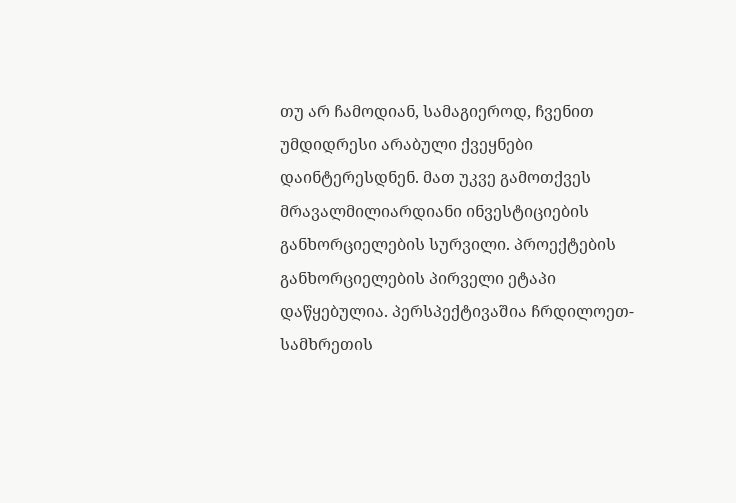თუ არ ჩამოდიან, სამაგიეროდ, ჩვენით უმდიდრესი არაბული ქვეყნები დაინტერესდნენ. მათ უკვე გამოთქვეს მრავალმილიარდიანი ინვესტიციების განხორციელების სურვილი. პროექტების განხორციელების პირველი ეტაპი დაწყებულია. პერსპექტივაშია ჩრდილოეთ-სამხრეთის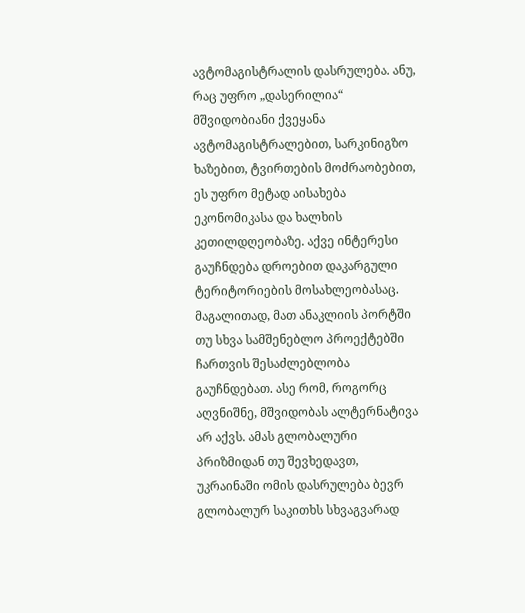ავტომაგისტრალის დასრულება. ანუ, რაც უფრო „დასერილია“ მშვიდობიანი ქვეყანა ავტომაგისტრალებით, სარკინიგზო ხაზებით, ტვირთების მოძრაობებით, ეს უფრო მეტად აისახება ეკონომიკასა და ხალხის კეთილდღეობაზე. აქვე ინტერესი გაუჩნდება დროებით დაკარგული ტერიტორიების მოსახლეობასაც. მაგალითად, მათ ანაკლიის პორტში თუ სხვა სამშენებლო პროექტებში ჩართვის შესაძლებლობა გაუჩნდებათ. ასე რომ, როგორც აღვნიშნე, მშვიდობას ალტერნატივა არ აქვს. ამას გლობალური პრიზმიდან თუ შევხედავთ, უკრაინაში ომის დასრულება ბევრ გლობალურ საკითხს სხვაგვარად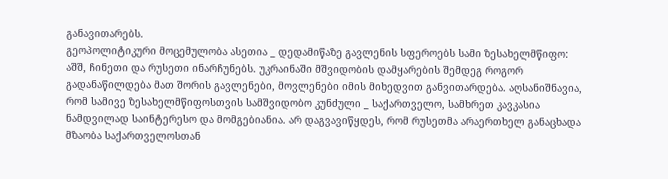განავითარებს.
გეოპოლიტიკური მოცემულობა ასეთია _ დედამიწაზე გავლენის სფეროებს სამი ზესახელმწიფო: აშშ, ჩინეთი და რუსეთი ინარჩუნებს. უკრაინაში მშვიდობის დამყარების შემდეგ როგორ გადანაწილდება მათ შორის გავლენები, მოვლენები იმის მიხედვით განვითარდება. აღსანიშნავია, რომ სამივე ზესახელმწიფოსთვის სამშვიდობო კუნძული _ საქართველო, სამხრეთ კავკასია ნამდვილად საინტერესო და მომგებიანია. არ დაგვავიწყდეს, რომ რუსეთმა არაერთხელ განაცხადა მზაობა საქართველოსთან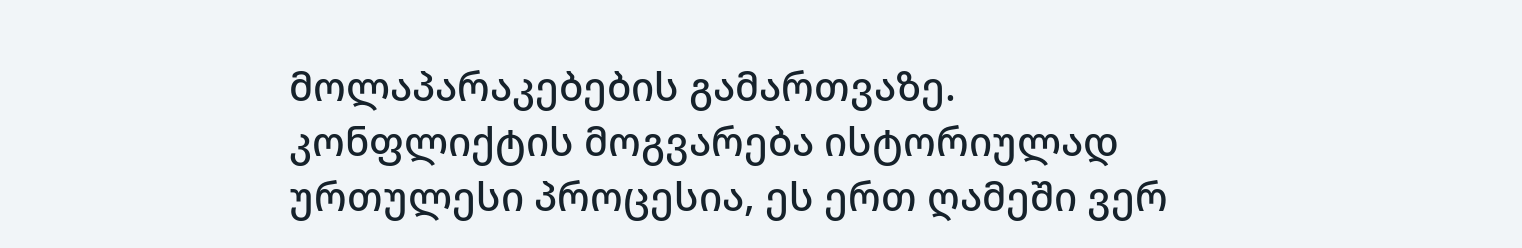მოლაპარაკებების გამართვაზე. კონფლიქტის მოგვარება ისტორიულად ურთულესი პროცესია, ეს ერთ ღამეში ვერ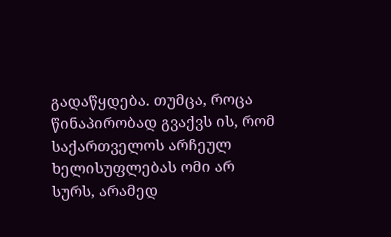გადაწყდება. თუმცა, როცა წინაპირობად გვაქვს ის, რომ საქართველოს არჩეულ ხელისუფლებას ომი არ სურს, არამედ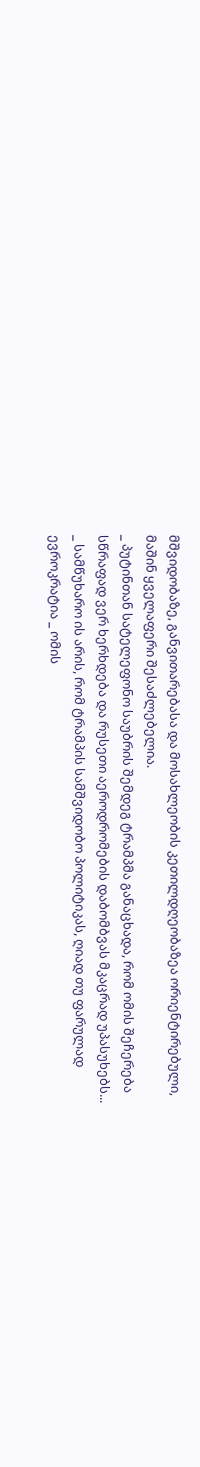მშვიდობაზე, განვითარებასა და მოსახლეობის კეთილდღეობაზეა ორიენტირებული, მაშინ ყველაფერი შესაძლებელია.
_ პუტინთან სატელეფონო საუბრის შემდეგ ტრამპმა განაცხადა, რომ ომის შეჩერება სწრაფად ვერ ხერხდება და რუსეთი აეროდრომების დაბომბვას მკაცრად უპასუხებს...
_ სამწუხარო ის არის, რომ ტრამპის სამშვიდობო პოლიტიკას, ღიად თუ ფარულად ევროკრატია _ ომის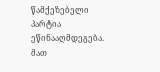წამქეზებელი პარტია ეწინააღმდეგება. მათ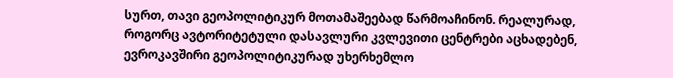სურთ, თავი გეოპოლიტიკურ მოთამაშეებად წარმოაჩინონ. რეალურად, როგორც ავტორიტეტული დასავლური კვლევითი ცენტრები აცხადებენ, ევროკავშირი გეოპოლიტიკურად უხერხემლო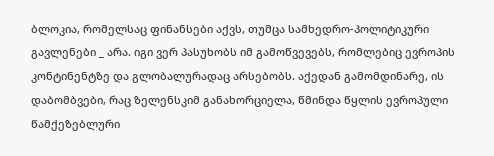ბლოკია, რომელსაც ფინანსები აქვს, თუმცა სამხედრო-პოლიტიკური გავლენები _ არა. იგი ვერ პასუხობს იმ გამოწვევებს, რომლებიც ევროპის კონტინენტზე და გლობალურადაც არსებობს. აქედან გამომდინარე, ის დაბომბვები, რაც ზელენსკიმ განახორციელა, წმინდა წყლის ევროპული წამქეზებლური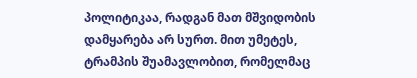პოლიტიკაა, რადგან მათ მშვიდობის დამყარება არ სურთ. მით უმეტეს, ტრამპის შუამავლობით, რომელმაც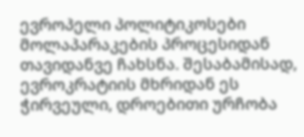ევროპელი პოლიტიკოსები მოლაპარაკების პროცესიდან თავიდანვე ჩახსნა. შესაბამისად, ევროკრატიის მხრიდან ეს ჭირვეული, დროებითი ურჩობა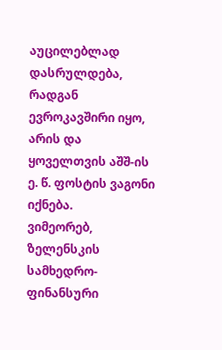აუცილებლად დასრულდება, რადგან ევროკავშირი იყო, არის და ყოველთვის აშშ-ის ე. წ. ფოსტის ვაგონი იქნება.
ვიმეორებ, ზელენსკის სამხედრო-ფინანსური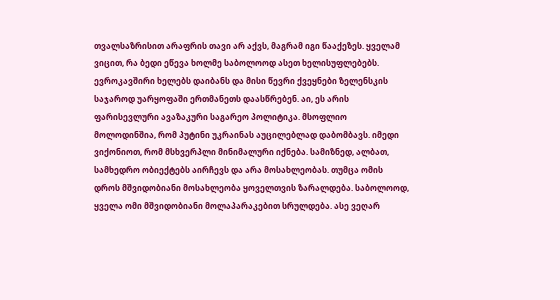თვალსაზრისით არაფრის თავი არ აქვს, მაგრამ იგი წააქეზეს. ყველამ ვიცით, რა ბედი ეწევა ხოლმე საბოლოოდ ასეთ ხელისუფლებებს. ევროკავშირი ხელებს დაიბანს და მისი წევრი ქვეყნები ზელენსკის საჯაროდ უარყოფაში ერთმანეთს დაასწრებენ. აი, ეს არის ფარისევლური ავაზაკური საგარეო პოლიტიკა. მსოფლიო მოლოდინშია, რომ პუტინი უკრაინას აუცილებლად დაბომბავს. იმედი ვიქონიოთ, რომ მსხვერპლი მინიმალური იქნება. სამიზნედ, ალბათ, სამხედრო ობიექტებს აირჩევს და არა მოსახლეობას. თუმცა ომის დროს მშვიდობიანი მოსახლეობა ყოველთვის ზარალდება. საბოლოოდ, ყველა ომი მშვიდობიანი მოლაპარაკებით სრულდება. ასე ვეღარ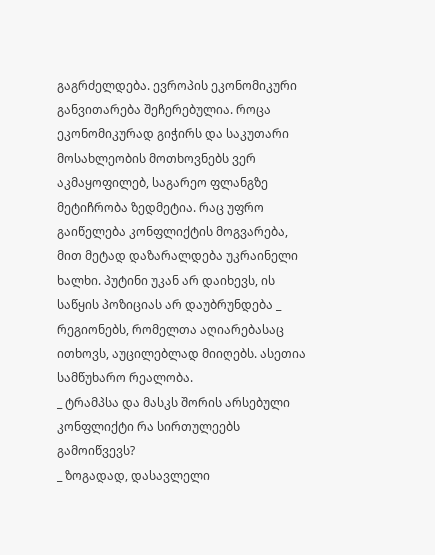გაგრძელდება. ევროპის ეკონომიკური განვითარება შეჩერებულია. როცა ეკონომიკურად გიჭირს და საკუთარი მოსახლეობის მოთხოვნებს ვერ აკმაყოფილებ, საგარეო ფლანგზე მეტიჩრობა ზედმეტია. რაც უფრო გაიწელება კონფლიქტის მოგვარება, მით მეტად დაზარალდება უკრაინელი ხალხი. პუტინი უკან არ დაიხევს, ის საწყის პოზიციას არ დაუბრუნდება _ რეგიონებს, რომელთა აღიარებასაც ითხოვს, აუცილებლად მიიღებს. ასეთია სამწუხარო რეალობა.
_ ტრამპსა და მასკს შორის არსებული კონფლიქტი რა სირთულეებს გამოიწვევს?
_ ზოგადად, დასავლელი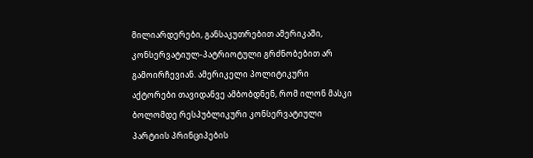მილიარდერები, განსაკუთრებით ამერიკაში, კონსერვატიულ-პატრიოტული გრძნობებით არ გამოირჩევიან. ამერიკელი პოლიტიკური აქტორები თავიდანვე ამბობდნენ, რომ ილონ მასკი ბოლომდე რესპუბლიკური კონსერვატიული პარტიის პრინციპების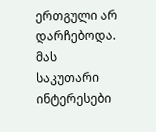ერთგული არ დარჩებოდა. მას საკუთარი ინტერესები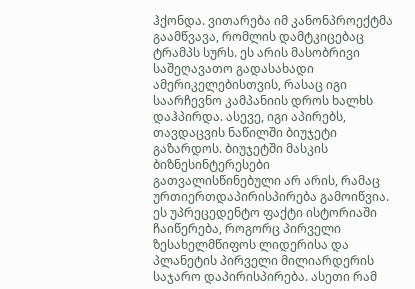ჰქონდა. ვითარება იმ კანონპროექტმა გაამწვავა, რომლის დამტკიცებაც ტრამპს სურს. ეს არის მასობრივი საშეღავათო გადასახადი ამერიკელებისთვის, რასაც იგი საარჩევნო კამპანიის დროს ხალხს დაჰპირდა. ასევე, იგი აპირებს, თავდაცვის ნაწილში ბიუჯეტი გაზარდოს. ბიუჯეტში მასკის ბიზნესინტერესები გათვალისწინებული არ არის, რამაც ურთიერთდაპირისპირება გამოიწვია. ეს უპრეცედენტო ფაქტი ისტორიაში ჩაიწერება, როგორც პირველი ზესახელმწიფოს ლიდერისა და პლანეტის პირველი მილიარდერის საჯარო დაპირისპირება. ასეთი რამ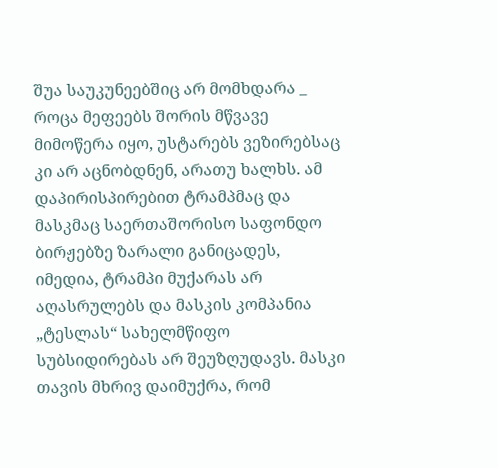შუა საუკუნეებშიც არ მომხდარა _ როცა მეფეებს შორის მწვავე მიმოწერა იყო, უსტარებს ვეზირებსაც კი არ აცნობდნენ, არათუ ხალხს. ამ დაპირისპირებით ტრამპმაც და მასკმაც საერთაშორისო საფონდო ბირჟებზე ზარალი განიცადეს,
იმედია, ტრამპი მუქარას არ აღასრულებს და მასკის კომპანია „ტესლას“ სახელმწიფო სუბსიდირებას არ შეუზღუდავს. მასკი თავის მხრივ დაიმუქრა, რომ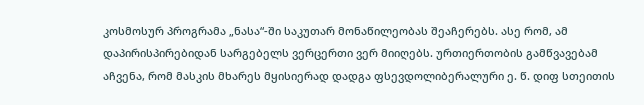კოსმოსურ პროგრამა „ნასა“-ში საკუთარ მონაწილეობას შეაჩერებს. ასე რომ, ამ დაპირისპირებიდან სარგებელს ვერცერთი ვერ მიიღებს. ურთიერთობის გამწვავებამ აჩვენა, რომ მასკის მხარეს მყისიერად დადგა ფსევდოლიბერალური ე. წ. დიფ სთეითის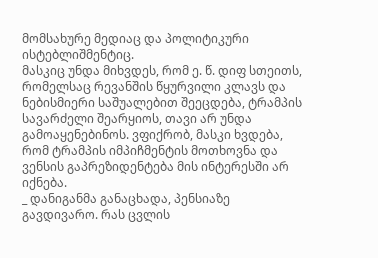მომსახურე მედიაც და პოლიტიკური ისტებლიშმენტიც.
მასკიც უნდა მიხვდეს, რომ ე. წ. დიფ სთეითს, რომელსაც რევანშის წყურვილი კლავს და ნებისმიერი საშუალებით შეეცდება, ტრამპის სავარძელი შეარყიოს, თავი არ უნდა გამოაყენებინოს. ვფიქრობ, მასკი ხვდება, რომ ტრამპის იმპიჩმენტის მოთხოვნა და ვენსის გაპრეზიდენტება მის ინტერესში არ იქნება.
_ დანიგანმა განაცხადა, პენსიაზე გავდივარო. რას ცვლის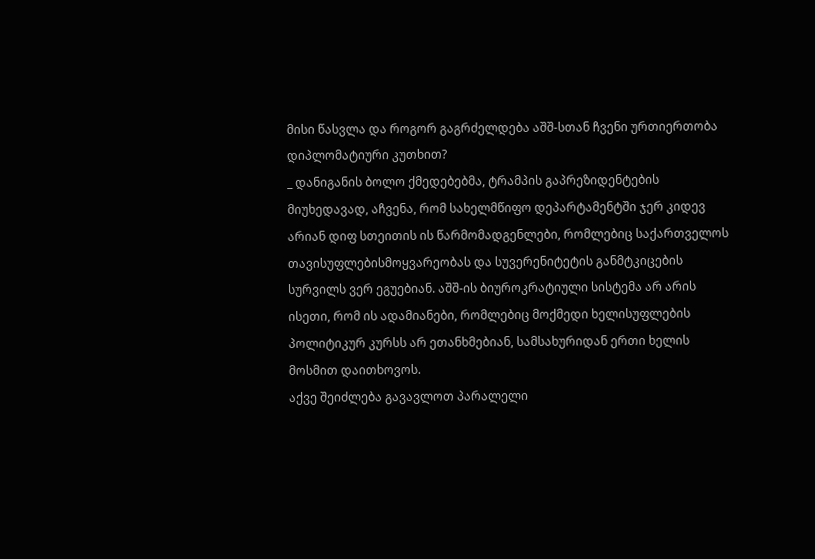მისი წასვლა და როგორ გაგრძელდება აშშ-სთან ჩვენი ურთიერთობა დიპლომატიური კუთხით?
_ დანიგანის ბოლო ქმედებებმა, ტრამპის გაპრეზიდენტების მიუხედავად, აჩვენა, რომ სახელმწიფო დეპარტამენტში ჯერ კიდევ არიან დიფ სთეითის ის წარმომადგენლები, რომლებიც საქართველოს თავისუფლებისმოყვარეობას და სუვერენიტეტის განმტკიცების სურვილს ვერ ეგუებიან. აშშ-ის ბიუროკრატიული სისტემა არ არის ისეთი, რომ ის ადამიანები, რომლებიც მოქმედი ხელისუფლების პოლიტიკურ კურსს არ ეთანხმებიან, სამსახურიდან ერთი ხელის მოსმით დაითხოვოს.
აქვე შეიძლება გავავლოთ პარალელი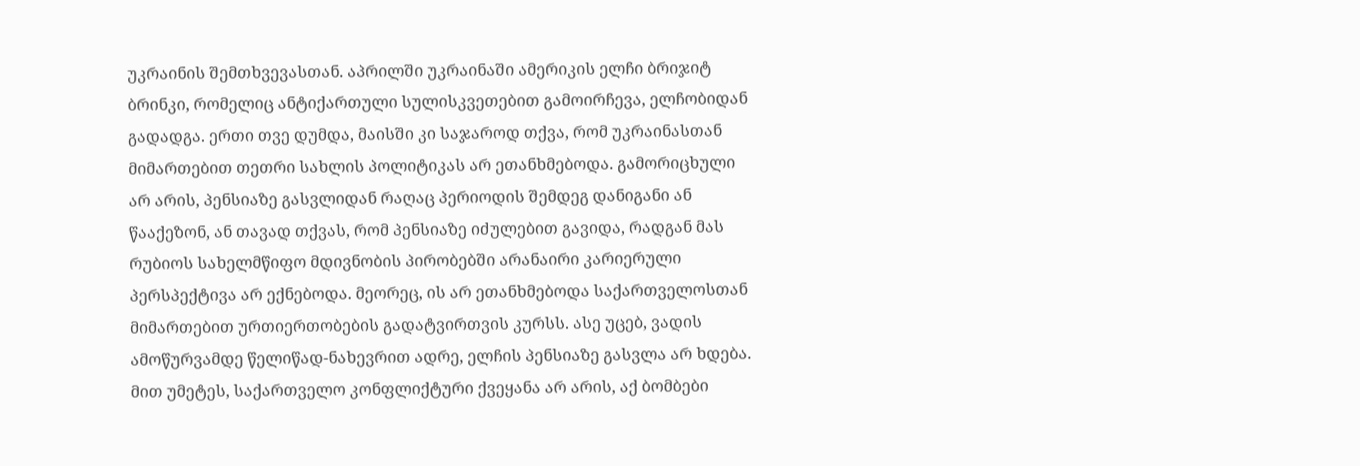უკრაინის შემთხვევასთან. აპრილში უკრაინაში ამერიკის ელჩი ბრიჯიტ ბრინკი, რომელიც ანტიქართული სულისკვეთებით გამოირჩევა, ელჩობიდან გადადგა. ერთი თვე დუმდა, მაისში კი საჯაროდ თქვა, რომ უკრაინასთან მიმართებით თეთრი სახლის პოლიტიკას არ ეთანხმებოდა. გამორიცხული არ არის, პენსიაზე გასვლიდან რაღაც პერიოდის შემდეგ დანიგანი ან წააქეზონ, ან თავად თქვას, რომ პენსიაზე იძულებით გავიდა, რადგან მას რუბიოს სახელმწიფო მდივნობის პირობებში არანაირი კარიერული პერსპექტივა არ ექნებოდა. მეორეც, ის არ ეთანხმებოდა საქართველოსთან მიმართებით ურთიერთობების გადატვირთვის კურსს. ასე უცებ, ვადის ამოწურვამდე წელიწად-ნახევრით ადრე, ელჩის პენსიაზე გასვლა არ ხდება. მით უმეტეს, საქართველო კონფლიქტური ქვეყანა არ არის, აქ ბომბები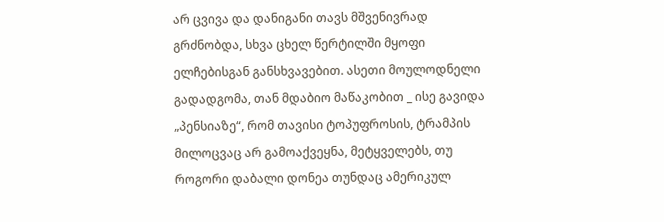არ ცვივა და დანიგანი თავს მშვენივრად გრძნობდა, სხვა ცხელ წერტილში მყოფი ელჩებისგან განსხვავებით. ასეთი მოულოდნელი გადადგომა, თან მდაბიო მაწაკობით _ ისე გავიდა „პენსიაზე“, რომ თავისი ტოპუფროსის, ტრამპის მილოცვაც არ გამოაქვეყნა, მეტყველებს, თუ როგორი დაბალი დონეა თუნდაც ამერიკულ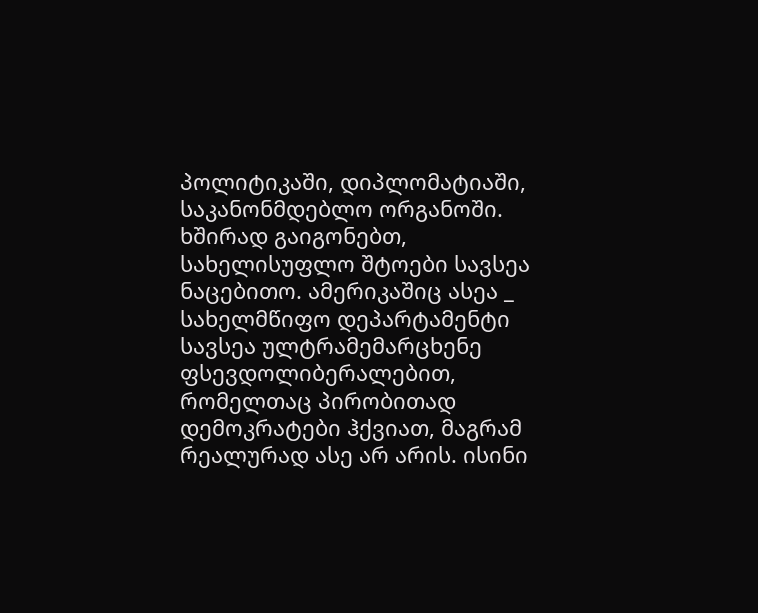პოლიტიკაში, დიპლომატიაში, საკანონმდებლო ორგანოში.
ხშირად გაიგონებთ, სახელისუფლო შტოები სავსეა ნაცებითო. ამერიკაშიც ასეა _ სახელმწიფო დეპარტამენტი სავსეა ულტრამემარცხენე ფსევდოლიბერალებით, რომელთაც პირობითად დემოკრატები ჰქვიათ, მაგრამ რეალურად ასე არ არის. ისინი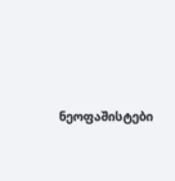ნეოფაშისტები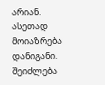არიან. ასეთად მოიაზრება დანიგანი. შეიძლება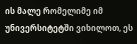ის მალე რომელიმე იმ უნივერსიტეტში ვიხილოთ, ეს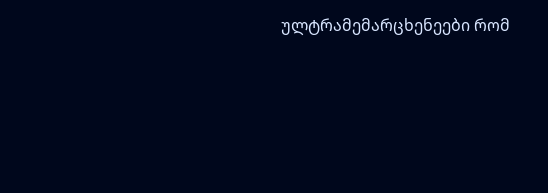ულტრამემარცხენეები რომ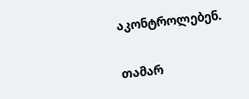აკონტროლებენ.


თამარ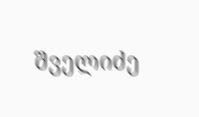შველიძე